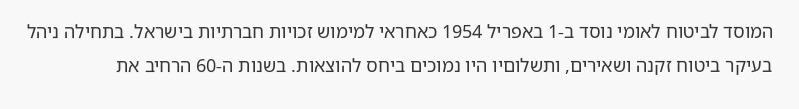המוסד לביטוח לאומי נוסד ב-1 באפריל 1954 כאחראי למימוש זכויות חברתיות בישראל. בתחילה ניהל בעיקר ביטוח זקנה ושאירים, ותשלוםיו היו נמוכים ביחס להוצאות. בשנות ה-60 הרחיב את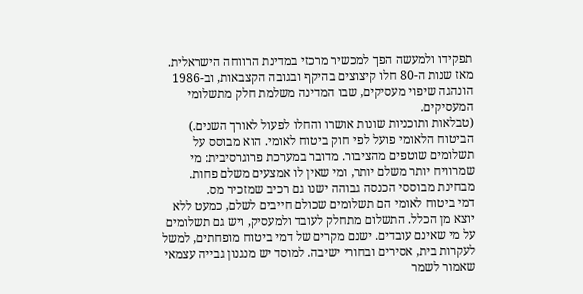תפקידו ולמעשה הפך למכשיר מרכזי במדינת הרווחה הישראלית. מאז שנות ה-80 חלו קיצוצים בהיקף ובגובה הקצבאות, וב-1986 הונהגה שיפוי מעסיקים, שבו המדינה משלמת חלק מתשלומי המעסיקים.
(טבלאות ותוכניות שונות אושרו והחלו לפעול לאורך השנים.)
הביטוח הלאומי פועל לפי חוק ביטוח לאומי. הוא מבוסס על תשלומים שוטפים מהציבור. מדובר במערכת פרוגרסיבית: מי שמרוויח יותר משלם יותר, ומי שאין לו אמצעים משלם פחות. מבחינת מבוססי הכנסה גבוהה ישנו גם רכיב שמזכיר מס.
דמי ביטוח לאומי הם תשלומים שכולם חייבים לשלם, כמעט ללא יוצא מן הכלל. התשלום מתחלק לעובד ולמעסיק, ויש גם תשלומים על מי שאינם עובדים. ישנם מקרים של דמי ביטוח מופחתים, למשל לעקרות בית, אסירים ובחורי ישיבה. למוסד יש מנגנון גבייה עצמאי שאמור לשמר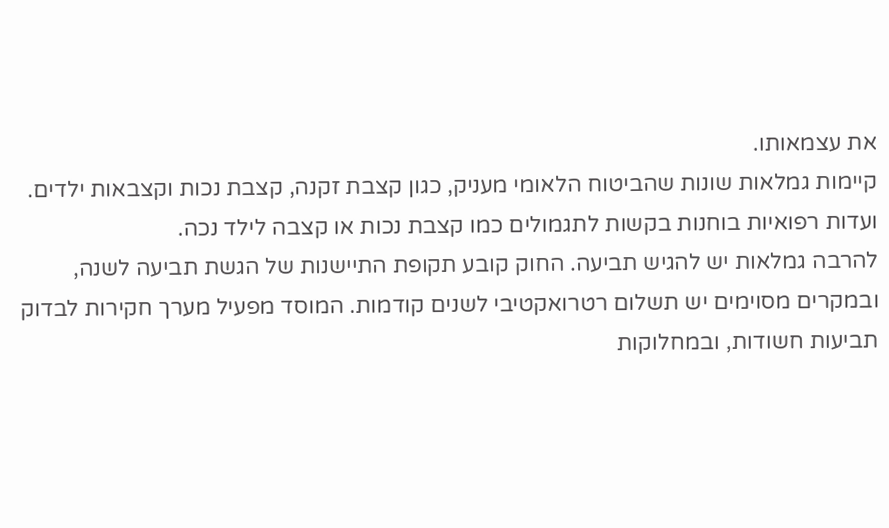את עצמאותו.
קיימות גמלאות שונות שהביטוח הלאומי מעניק, כגון קצבת זקנה, קצבת נכות וקצבאות ילדים.
ועדות רפואיות בוחנות בקשות לתגמולים כמו קצבת נכות או קצבה לילד נכה.
להרבה גמלאות יש להגיש תביעה. החוק קובע תקופת התיישנות של הגשת תביעה לשנה, ובמקרים מסוימים יש תשלום רטרואקטיבי לשנים קודמות. המוסד מפעיל מערך חקירות לבדוק תביעות חשודות, ובמחלוקות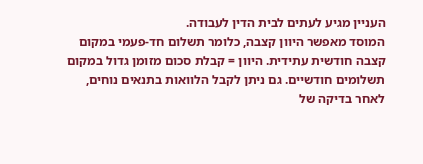העניין מגיע לעתים לבית הדין לעבודה.
המוסד מאפשר היוון קצבה, כלומר תשלום חד‑פעמי במקום קצבה חודשית עתידית. היוון = קבלת סכום מזומן גדול במקום תשלומים חודשיים. גם ניתן לקבל הלוואות בתנאים נוחים, לאחר בדיקה של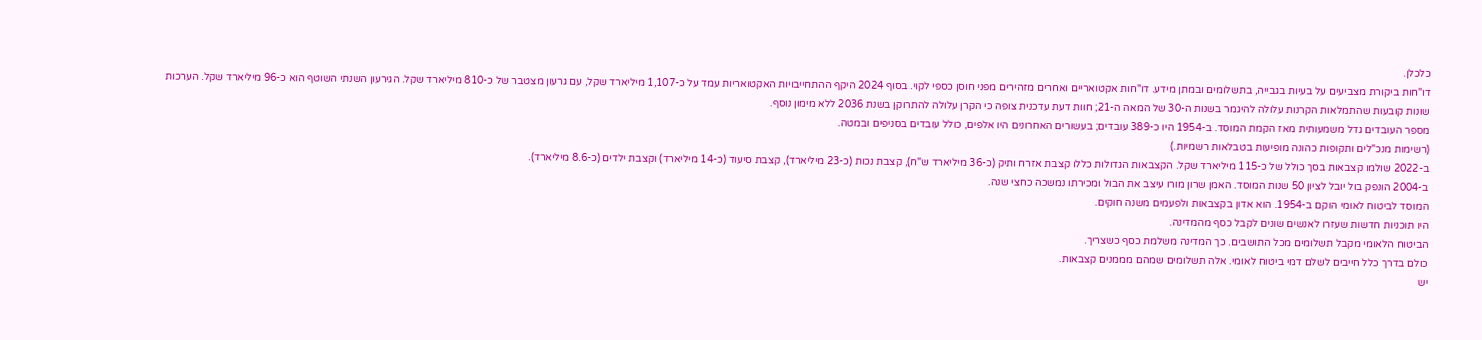כלכלן.
דו"חות ביקורת מצביעים על בעיות בגבייה, בתשלומים ובמתן מידע. דו"חות אקטואריים ואחרים מזהירים מפני חוסן כספי לקוי. בסוף 2024 היקף ההתחייבויות האקטואריות עמד על כ-1,107 מיליארד שקל, עם גרעון מצטבר של כ-810 מיליארד שקל. הגירעון השנתי השוטף הוא כ-96 מיליארד שקל. הערכות שונות קובעות שהתמלאות הקרנות עלולה להיגמר בשנות ה-30 של המאה ה-21; חוות דעת עדכנית צופה כי הקרן עלולה להתרוקן בשנת 2036 ללא מימון נוסף.
מספר העובדים גדל משמעותית מאז הקמת המוסד. ב-1954 היו כ-389 עובדים; בעשורים האחרונים היו אלפים, כולל עובדים בסניפים ובמטה.
(רשימות מנכ"לים ותקופות כהונה מופיעות בטבלאות רשמיות.)
ב-2022 שולמו קצבאות בסך כולל של כ-115 מיליארד שקל. הקצבאות הגדולות כללו קצבת אזרח ותיק (כ-36 מיליארד ש"ח), קצבת נכות (כ-23 מיליארד), קצבת סיעוד (כ-14 מיליארד) וקצבת ילדים (כ-8.6 מיליארד).
ב-2004 הונפק בול יובל לציון 50 שנות המוסד. האמן שרון מורו עיצב את הבול ומכירתו נמשכה כחצי שנה.
המוסד לביטוח לאומי הוקם ב-1954. הוא אדון בקצבאות ולפעמים משנה חוקים.
היו תוכניות חדשות שעזרו לאנשים שונים לקבל כסף מהמדינה.
הביטוח הלאומי מקבל תשלומים מכל התושבים. כך המדינה משלמת כסף כשצריך.
כולם בדרך כלל חייבים לשלם דמי ביטוח לאומי. אלה תשלומים שמהם מממנים קצבאות.
יש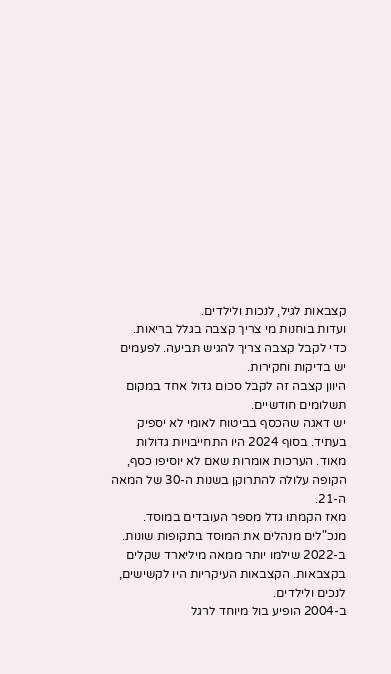קצבאות לגיל, לנכות ולילדים.
ועדות בוחנות מי צריך קצבה בגלל בריאות.
כדי לקבל קצבה צריך להגיש תביעה. לפעמים יש בדיקות וחקירות.
היוון קצבה זה לקבל סכום גדול אחד במקום תשלומים חודשיים.
יש דאגה שהכסף בביטוח לאומי לא יספיק בעתיד. בסוף 2024 היו התחייבויות גדולות מאוד. הערכות אומרות שאם לא יוסיפו כסף, הקופה עלולה להתרוקן בשנות ה-30 של המאה ה-21.
מאז הקמתו גדל מספר העובדים במוסד.
מנכ"לים מנהלים את המוסד בתקופות שונות.
ב-2022 שילמו יותר ממאה מיליארד שקלים בקצבאות. הקצבאות העיקריות היו לקשישים, לנכים ולילדים.
ב-2004 הופיע בול מיוחד לרגל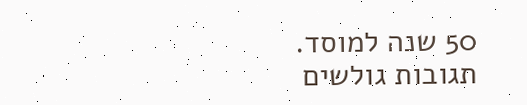50 שנה למוסד.
תגובות גולשים